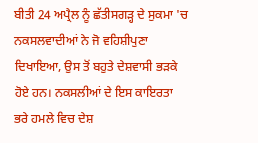ਬੀਤੀ 24 ਅਪ੍ਰੈਲ ਨੂੰ ਛੱਤੀਸਗੜ੍ਹ ਦੇ ਸੁਕਮਾ 'ਚ ਨਕਸਲਵਾਦੀਆਂ ਨੇ ਜੋ ਵਹਿਸ਼ੀਪੁਣਾ ਦਿਖਾਇਆ, ਉਸ ਤੋਂ ਬਹੁਤੇ ਦੇਸ਼ਵਾਸੀ ਭੜਕੇ ਹੋਏ ਹਨ। ਨਕਸਲੀਆਂ ਦੇ ਇਸ ਕਾਇਰਤਾ ਭਰੇ ਹਮਲੇ ਵਿਚ ਦੇਸ਼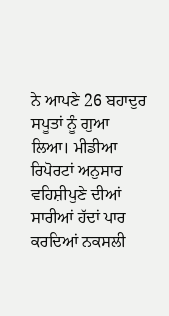ਨੇ ਆਪਣੇ 26 ਬਹਾਦੁਰ ਸਪੂਤਾਂ ਨੂੰ ਗੁਆ ਲਿਆ। ਮੀਡੀਆ ਰਿਪੋਰਟਾਂ ਅਨੁਸਾਰ ਵਹਿਸ਼ੀਪੁਣੇ ਦੀਆਂ ਸਾਰੀਆਂ ਹੱਦਾਂ ਪਾਰ ਕਰਦਿਆਂ ਨਕਸਲੀ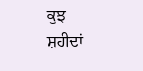ਕੁਝ ਸ਼ਹੀਦਾਂ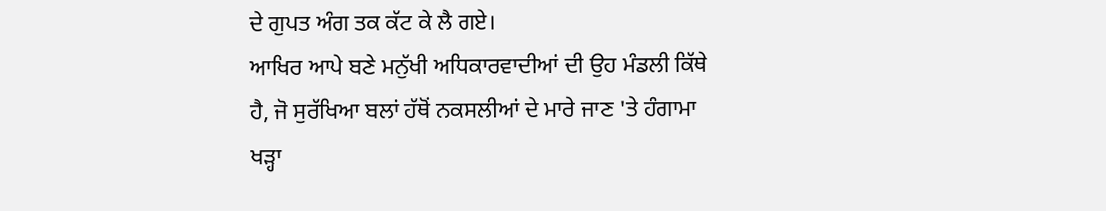ਦੇ ਗੁਪਤ ਅੰਗ ਤਕ ਕੱਟ ਕੇ ਲੈ ਗਏ।
ਆਖਿਰ ਆਪੇ ਬਣੇ ਮਨੁੱਖੀ ਅਧਿਕਾਰਵਾਦੀਆਂ ਦੀ ਉਹ ਮੰਡਲੀ ਕਿੱਥੇ ਹੈ, ਜੋ ਸੁਰੱਖਿਆ ਬਲਾਂ ਹੱਥੋਂ ਨਕਸਲੀਆਂ ਦੇ ਮਾਰੇ ਜਾਣ 'ਤੇ ਹੰਗਾਮਾ ਖੜ੍ਹਾ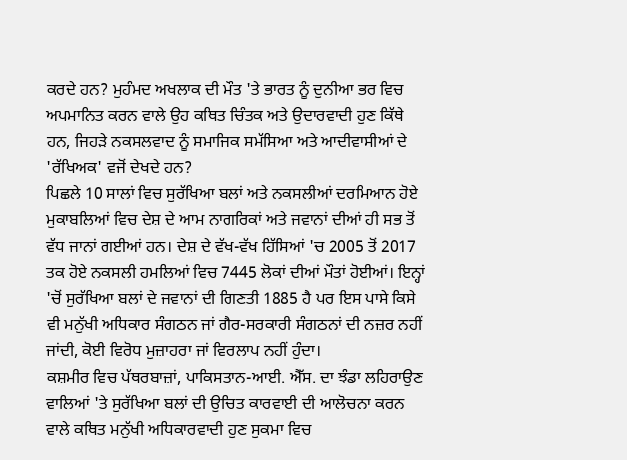ਕਰਦੇ ਹਨ? ਮੁਹੰਮਦ ਅਖਲਾਕ ਦੀ ਮੌਤ 'ਤੇ ਭਾਰਤ ਨੂੰ ਦੁਨੀਆ ਭਰ ਵਿਚ ਅਪਮਾਨਿਤ ਕਰਨ ਵਾਲੇ ਉਹ ਕਥਿਤ ਚਿੰਤਕ ਅਤੇ ਉਦਾਰਵਾਦੀ ਹੁਣ ਕਿੱਥੇ ਹਨ, ਜਿਹੜੇ ਨਕਸਲਵਾਦ ਨੂੰ ਸਮਾਜਿਕ ਸਮੱਸਿਆ ਅਤੇ ਆਦੀਵਾਸੀਆਂ ਦੇ 'ਰੱਖਿਅਕ' ਵਜੋਂ ਦੇਖਦੇ ਹਨ?
ਪਿਛਲੇ 10 ਸਾਲਾਂ ਵਿਚ ਸੁਰੱਖਿਆ ਬਲਾਂ ਅਤੇ ਨਕਸਲੀਆਂ ਦਰਮਿਆਨ ਹੋਏ ਮੁਕਾਬਲਿਆਂ ਵਿਚ ਦੇਸ਼ ਦੇ ਆਮ ਨਾਗਰਿਕਾਂ ਅਤੇ ਜਵਾਨਾਂ ਦੀਆਂ ਹੀ ਸਭ ਤੋਂ ਵੱਧ ਜਾਨਾਂ ਗਈਆਂ ਹਨ। ਦੇਸ਼ ਦੇ ਵੱਖ-ਵੱਖ ਹਿੱਸਿਆਂ 'ਚ 2005 ਤੋਂ 2017 ਤਕ ਹੋਏ ਨਕਸਲੀ ਹਮਲਿਆਂ ਵਿਚ 7445 ਲੋਕਾਂ ਦੀਆਂ ਮੌਤਾਂ ਹੋਈਆਂ। ਇਨ੍ਹਾਂ 'ਚੋਂ ਸੁਰੱਖਿਆ ਬਲਾਂ ਦੇ ਜਵਾਨਾਂ ਦੀ ਗਿਣਤੀ 1885 ਹੈ ਪਰ ਇਸ ਪਾਸੇ ਕਿਸੇ ਵੀ ਮਨੁੱਖੀ ਅਧਿਕਾਰ ਸੰਗਠਨ ਜਾਂ ਗੈਰ-ਸਰਕਾਰੀ ਸੰਗਠਨਾਂ ਦੀ ਨਜ਼ਰ ਨਹੀਂ ਜਾਂਦੀ, ਕੋਈ ਵਿਰੋਧ ਮੁਜ਼ਾਹਰਾ ਜਾਂ ਵਿਰਲਾਪ ਨਹੀਂ ਹੁੰਦਾ।
ਕਸ਼ਮੀਰ ਵਿਚ ਪੱਥਰਬਾਜ਼ਾਂ, ਪਾਕਿਸਤਾਨ-ਆਈ. ਐੱਸ. ਦਾ ਝੰਡਾ ਲਹਿਰਾਉਣ ਵਾਲਿਆਂ 'ਤੇ ਸੁਰੱਖਿਆ ਬਲਾਂ ਦੀ ਉਚਿਤ ਕਾਰਵਾਈ ਦੀ ਆਲੋਚਨਾ ਕਰਨ ਵਾਲੇ ਕਥਿਤ ਮਨੁੱਖੀ ਅਧਿਕਾਰਵਾਦੀ ਹੁਣ ਸੁਕਮਾ ਵਿਚ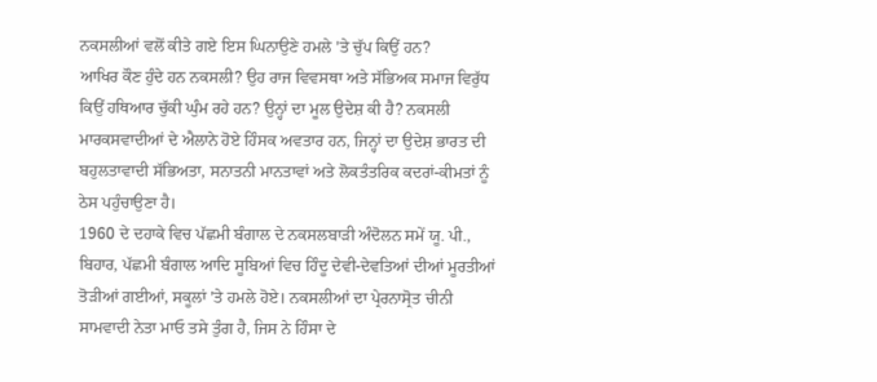ਨਕਸਲੀਆਂ ਵਲੋਂ ਕੀਤੇ ਗਏ ਇਸ ਘਿਨਾਉਣੇ ਹਮਲੇ 'ਤੇ ਚੁੱਪ ਕਿਉਂ ਹਨ?
ਆਖਿਰ ਕੌਣ ਹੁੰਦੇ ਹਨ ਨਕਸਲੀ? ਉਹ ਰਾਜ ਵਿਵਸਥਾ ਅਤੇ ਸੱਭਿਅਕ ਸਮਾਜ ਵਿਰੁੱਧ ਕਿਉਂ ਹਥਿਆਰ ਚੁੱਕੀ ਘੁੰਮ ਰਹੇ ਹਨ? ਉਨ੍ਹਾਂ ਦਾ ਮੂਲ ਉਦੇਸ਼ ਕੀ ਹੈ? ਨਕਸਲੀ ਮਾਰਕਸਵਾਦੀਆਂ ਦੇ ਐਲਾਨੇ ਹੋਏ ਹਿੰਸਕ ਅਵਤਾਰ ਹਨ, ਜਿਨ੍ਹਾਂ ਦਾ ਉਦੇਸ਼ ਭਾਰਤ ਦੀ ਬਹੁਲਤਾਵਾਦੀ ਸੱਭਿਅਤਾ, ਸਨਾਤਨੀ ਮਾਨਤਾਵਾਂ ਅਤੇ ਲੋਕਤੰਤਰਿਕ ਕਦਰਾਂ-ਕੀਮਤਾਂ ਨੂੰ ਠੇਸ ਪਹੁੰਚਾਉਣਾ ਹੈ।
1960 ਦੇ ਦਹਾਕੇ ਵਿਚ ਪੱਛਮੀ ਬੰਗਾਲ ਦੇ ਨਕਸਲਬਾੜੀ ਅੰਦੋਲਨ ਸਮੇਂ ਯੂ. ਪੀ., ਬਿਹਾਰ, ਪੱਛਮੀ ਬੰਗਾਲ ਆਦਿ ਸੂਬਿਆਂ ਵਿਚ ਹਿੰਦੂ ਦੇਵੀ-ਦੇਵਤਿਆਂ ਦੀਆਂ ਮੂਰਤੀਆਂ ਤੋੜੀਆਂ ਗਈਆਂ, ਸਕੂਲਾਂ 'ਤੇ ਹਮਲੇ ਹੋਏ। ਨਕਸਲੀਆਂ ਦਾ ਪ੍ਰੇਰਨਾਸ੍ਰੋਤ ਚੀਨੀ ਸਾਮਵਾਦੀ ਨੇਤਾ ਮਾਓ ਤਸੇ ਤੁੰਗ ਹੈ, ਜਿਸ ਨੇ ਹਿੰਸਾ ਦੇ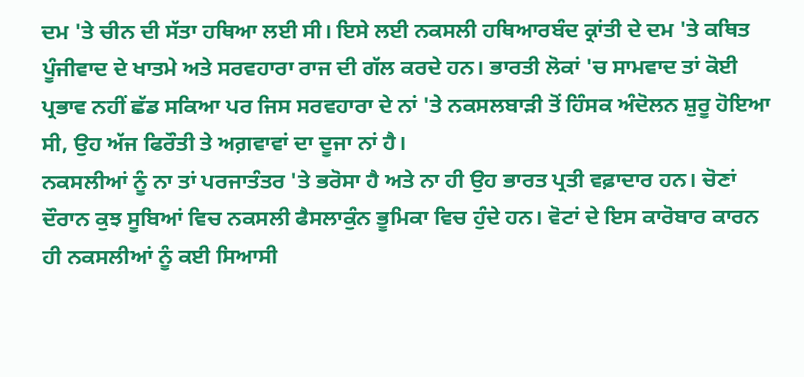ਦਮ 'ਤੇ ਚੀਨ ਦੀ ਸੱਤਾ ਹਥਿਆ ਲਈ ਸੀ। ਇਸੇ ਲਈ ਨਕਸਲੀ ਹਥਿਆਰਬੰਦ ਕ੍ਰਾਂਤੀ ਦੇ ਦਮ 'ਤੇ ਕਥਿਤ ਪੂੰਜੀਵਾਦ ਦੇ ਖਾਤਮੇ ਅਤੇ ਸਰਵਹਾਰਾ ਰਾਜ ਦੀ ਗੱਲ ਕਰਦੇ ਹਨ। ਭਾਰਤੀ ਲੋਕਾਂ 'ਚ ਸਾਮਵਾਦ ਤਾਂ ਕੋਈ ਪ੍ਰਭਾਵ ਨਹੀਂ ਛੱਡ ਸਕਿਆ ਪਰ ਜਿਸ ਸਰਵਹਾਰਾ ਦੇ ਨਾਂ 'ਤੇ ਨਕਸਲਬਾੜੀ ਤੋਂ ਹਿੰਸਕ ਅੰਦੋਲਨ ਸ਼ੁਰੂ ਹੋਇਆ ਸੀ, ਉਹ ਅੱਜ ਫਿਰੌਤੀ ਤੇ ਅਗ਼ਵਾਵਾਂ ਦਾ ਦੂਜਾ ਨਾਂ ਹੈ।
ਨਕਸਲੀਆਂ ਨੂੰ ਨਾ ਤਾਂ ਪਰਜਾਤੰਤਰ 'ਤੇ ਭਰੋਸਾ ਹੈ ਅਤੇ ਨਾ ਹੀ ਉਹ ਭਾਰਤ ਪ੍ਰਤੀ ਵਫ਼ਾਦਾਰ ਹਨ। ਚੋਣਾਂ ਦੌਰਾਨ ਕੁਝ ਸੂਬਿਆਂ ਵਿਚ ਨਕਸਲੀ ਫੈਸਲਾਕੁੰਨ ਭੂਮਿਕਾ ਵਿਚ ਹੁੰਦੇ ਹਨ। ਵੋਟਾਂ ਦੇ ਇਸ ਕਾਰੋਬਾਰ ਕਾਰਨ ਹੀ ਨਕਸਲੀਆਂ ਨੂੰ ਕਈ ਸਿਆਸੀ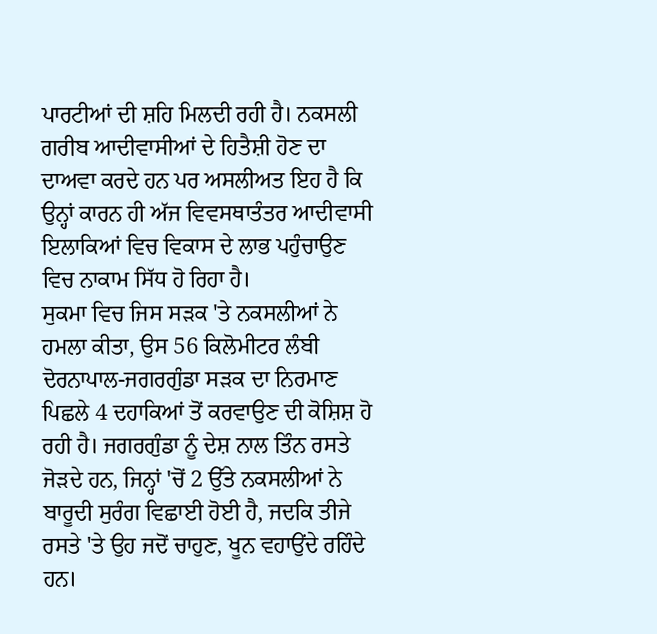ਪਾਰਟੀਆਂ ਦੀ ਸ਼ਹਿ ਮਿਲਦੀ ਰਹੀ ਹੈ। ਨਕਸਲੀ ਗਰੀਬ ਆਦੀਵਾਸੀਆਂ ਦੇ ਹਿਤੈਸ਼ੀ ਹੋਣ ਦਾ ਦਾਅਵਾ ਕਰਦੇ ਹਨ ਪਰ ਅਸਲੀਅਤ ਇਹ ਹੈ ਕਿ ਉਨ੍ਹਾਂ ਕਾਰਨ ਹੀ ਅੱਜ ਵਿਵਸਥਾਤੰਤਰ ਆਦੀਵਾਸੀ ਇਲਾਕਿਆਂ ਵਿਚ ਵਿਕਾਸ ਦੇ ਲਾਭ ਪਹੁੰਚਾਉਣ ਵਿਚ ਨਾਕਾਮ ਸਿੱਧ ਹੋ ਰਿਹਾ ਹੈ।
ਸੁਕਮਾ ਵਿਚ ਜਿਸ ਸੜਕ 'ਤੇ ਨਕਸਲੀਆਂ ਨੇ ਹਮਲਾ ਕੀਤਾ, ਉਸ 56 ਕਿਲੋਮੀਟਰ ਲੰਬੀ ਦੋਰਨਾਪਾਲ-ਜਗਰਗੁੰਡਾ ਸੜਕ ਦਾ ਨਿਰਮਾਣ ਪਿਛਲੇ 4 ਦਹਾਕਿਆਂ ਤੋਂ ਕਰਵਾਉਣ ਦੀ ਕੋਸ਼ਿਸ਼ ਹੋ ਰਹੀ ਹੈ। ਜਗਰਗੁੰਡਾ ਨੂੰ ਦੇਸ਼ ਨਾਲ ਤਿੰਨ ਰਸਤੇ ਜੋੜਦੇ ਹਨ, ਜਿਨ੍ਹਾਂ 'ਚੋਂ 2 ਉੱਤੇ ਨਕਸਲੀਆਂ ਨੇ ਬਾਰੂਦੀ ਸੁਰੰਗ ਵਿਛਾਈ ਹੋਈ ਹੈ, ਜਦਕਿ ਤੀਜੇ ਰਸਤੇ 'ਤੇ ਉਹ ਜਦੋਂ ਚਾਹੁਣ, ਖੂਨ ਵਹਾਉਂਦੇ ਰਹਿੰਦੇ ਹਨ।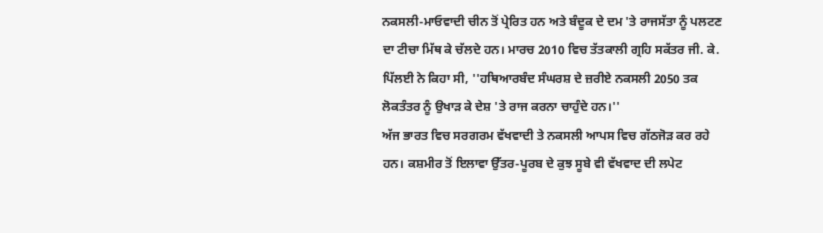ਨਕਸਲੀ-ਮਾਓਵਾਦੀ ਚੀਨ ਤੋਂ ਪ੍ਰੇਰਿਤ ਹਨ ਅਤੇ ਬੰਦੂਕ ਦੇ ਦਮ 'ਤੇ ਰਾਜਸੱਤਾ ਨੂੰ ਪਲਟਣ ਦਾ ਟੀਚਾ ਮਿੱਥ ਕੇ ਚੱਲਦੇ ਹਨ। ਮਾਰਚ 2010 ਵਿਚ ਤੱਤਕਾਲੀ ਗ੍ਰਹਿ ਸਕੱਤਰ ਜੀ. ਕੇ. ਪਿੱਲਈ ਨੇ ਕਿਹਾ ਸੀ, ''ਹਥਿਆਰਬੰਦ ਸੰਘਰਸ਼ ਦੇ ਜ਼ਰੀਏ ਨਕਸਲੀ 2050 ਤਕ ਲੋਕਤੰਤਰ ਨੂੰ ਉਖਾੜ ਕੇ ਦੇਸ਼ 'ਤੇ ਰਾਜ ਕਰਨਾ ਚਾਹੁੰਦੇ ਹਨ।''
ਅੱਜ ਭਾਰਤ ਵਿਚ ਸਰਗਰਮ ਵੱਖਵਾਦੀ ਤੇ ਨਕਸਲੀ ਆਪਸ ਵਿਚ ਗੱਠਜੋੜ ਕਰ ਰਹੇ ਹਨ। ਕਸ਼ਮੀਰ ਤੋਂ ਇਲਾਵਾ ਉੱਤਰ-ਪੂਰਬ ਦੇ ਕੁਝ ਸੂਬੇ ਵੀ ਵੱਖਵਾਦ ਦੀ ਲਪੇਟ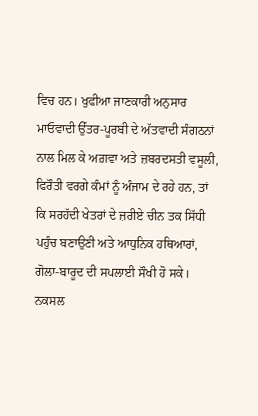ਵਿਚ ਹਨ। ਖੁਫੀਆ ਜਾਣਕਾਰੀ ਅਨੁਸਾਰ ਮਾਓਵਾਦੀ ਉੱਤਰ-ਪੂਰਬੀ ਦੇ ਅੱਤਵਾਦੀ ਸੰਗਠਨਾਂ ਨਾਲ ਮਿਲ ਕੇ ਅਗ਼ਵਾ ਅਤੇ ਜ਼ਬਰਦਸਤੀ ਵਸੂਲੀ, ਫਿਰੌਤੀ ਵਰਗੇ ਕੰਮਾਂ ਨੂੰ ਅੰਜਾਮ ਦੇ ਰਹੇ ਹਨ, ਤਾਂ ਕਿ ਸਰਹੱਦੀ ਖੇਤਰਾਂ ਦੇ ਜ਼ਰੀਏ ਚੀਨ ਤਕ ਸਿੱਧੀ ਪਹੁੰਚ ਬਣਾਉਣੀ ਅਤੇ ਆਧੁਨਿਕ ਹਥਿਆਰਾਂ, ਗੋਲਾ-ਬਾਰੂਦ ਦੀ ਸਪਲਾਈ ਸੌਖੀ ਹੋ ਸਕੇ।
ਨਕਸਲ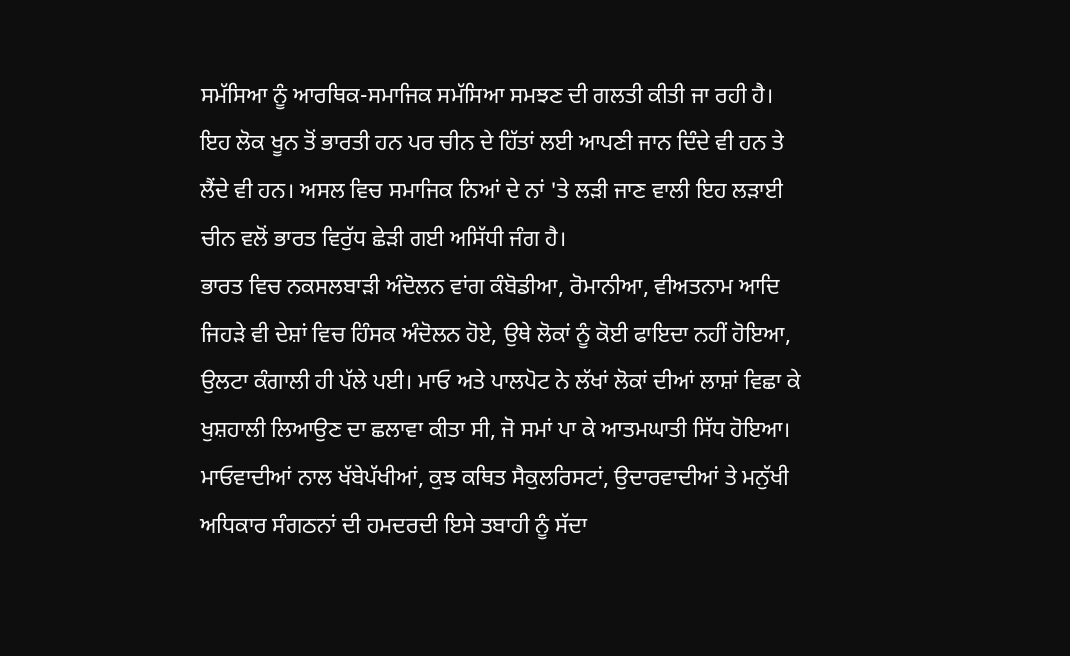ਸਮੱਸਿਆ ਨੂੰ ਆਰਥਿਕ-ਸਮਾਜਿਕ ਸਮੱਸਿਆ ਸਮਝਣ ਦੀ ਗਲਤੀ ਕੀਤੀ ਜਾ ਰਹੀ ਹੈ। ਇਹ ਲੋਕ ਖੂਨ ਤੋਂ ਭਾਰਤੀ ਹਨ ਪਰ ਚੀਨ ਦੇ ਹਿੱਤਾਂ ਲਈ ਆਪਣੀ ਜਾਨ ਦਿੰਦੇ ਵੀ ਹਨ ਤੇ ਲੈਂਦੇ ਵੀ ਹਨ। ਅਸਲ ਵਿਚ ਸਮਾਜਿਕ ਨਿਆਂ ਦੇ ਨਾਂ 'ਤੇ ਲੜੀ ਜਾਣ ਵਾਲੀ ਇਹ ਲੜਾਈ ਚੀਨ ਵਲੋਂ ਭਾਰਤ ਵਿਰੁੱਧ ਛੇੜੀ ਗਈ ਅਸਿੱਧੀ ਜੰਗ ਹੈ।
ਭਾਰਤ ਵਿਚ ਨਕਸਲਬਾੜੀ ਅੰਦੋਲਨ ਵਾਂਗ ਕੰਬੋਡੀਆ, ਰੋਮਾਨੀਆ, ਵੀਅਤਨਾਮ ਆਦਿ ਜਿਹੜੇ ਵੀ ਦੇਸ਼ਾਂ ਵਿਚ ਹਿੰਸਕ ਅੰਦੋਲਨ ਹੋਏ, ਉਥੇ ਲੋਕਾਂ ਨੂੰ ਕੋਈ ਫਾਇਦਾ ਨਹੀਂ ਹੋਇਆ, ਉਲਟਾ ਕੰਗਾਲੀ ਹੀ ਪੱਲੇ ਪਈ। ਮਾਓ ਅਤੇ ਪਾਲਪੋਟ ਨੇ ਲੱਖਾਂ ਲੋਕਾਂ ਦੀਆਂ ਲਾਸ਼ਾਂ ਵਿਛਾ ਕੇ ਖੁਸ਼ਹਾਲੀ ਲਿਆਉਣ ਦਾ ਛਲਾਵਾ ਕੀਤਾ ਸੀ, ਜੋ ਸਮਾਂ ਪਾ ਕੇ ਆਤਮਘਾਤੀ ਸਿੱਧ ਹੋਇਆ।
ਮਾਓਵਾਦੀਆਂ ਨਾਲ ਖੱਬੇਪੱਖੀਆਂ, ਕੁਝ ਕਥਿਤ ਸੈਕੁਲਰਿਸਟਾਂ, ਉਦਾਰਵਾਦੀਆਂ ਤੇ ਮਨੁੱਖੀ ਅਧਿਕਾਰ ਸੰਗਠਨਾਂ ਦੀ ਹਮਦਰਦੀ ਇਸੇ ਤਬਾਹੀ ਨੂੰ ਸੱਦਾ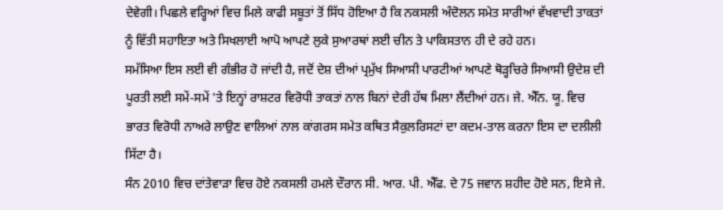ਦੇਵੇਗੀ। ਪਿਛਲੇ ਵਰ੍ਹਿਆਂ ਵਿਚ ਮਿਲੇ ਕਾਫੀ ਸਬੂਤਾਂ ਤੋਂ ਸਿੱਧ ਹੋਇਆ ਹੈ ਕਿ ਨਕਸਲੀ ਅੰਦੋਲਨ ਸਮੇਤ ਸਾਰੀਆਂ ਵੱਖਵਾਦੀ ਤਾਕਤਾਂ ਨੂੰ ਵਿੱਤੀ ਸਹਾਇਤਾ ਅਤੇ ਸਿਖਲਾਈ ਆਪੋ ਆਪਣੇ ਲੁਕੇ ਸੁਆਰਥਾਂ ਲਈ ਚੀਨ ਤੇ ਪਾਕਿਸਤਾਨ ਹੀ ਦੇ ਰਹੇ ਹਨ।
ਸਮੱਸਿਆ ਇਸ ਲਈ ਵੀ ਗੰਭੀਰ ਹੋ ਜਾਂਦੀ ਹੈ, ਜਦੋਂ ਦੇਸ਼ ਦੀਆਂ ਪ੍ਰਮੁੱਖ ਸਿਆਸੀ ਪਾਰਟੀਆਂ ਆਪਣੇ ਥੋੜ੍ਹਚਿਰੇ ਸਿਆਸੀ ਉਦੇਸ਼ ਦੀ ਪੂਰਤੀ ਲਈ ਸਮੇਂ-ਸਮੇਂ 'ਤੇ ਇਨ੍ਹਾਂ ਰਾਸ਼ਟਰ ਵਿਰੋਧੀ ਤਾਕਤਾਂ ਨਾਲ ਬਿਨਾਂ ਦੇਰੀ ਹੱਥ ਮਿਲਾ ਲੈਂਦੀਆਂ ਹਨ। ਜੇ. ਐੱਨ. ਯੂ. ਵਿਚ ਭਾਰਤ ਵਿਰੋਧੀ ਨਾਅਰੇ ਲਾਉਣ ਵਾਲਿਆਂ ਨਾਲ ਕਾਂਗਰਸ ਸਮੇਤ ਕਥਿਤ ਸੈਕੁਲਰਿਸਟਾਂ ਦਾ ਕਦਮ-ਤਾਲ ਕਰਨਾ ਇਸ ਦਾ ਦਲੀਲੀ ਸਿੱਟਾ ਹੈ।
ਸੰਨ 2010 ਵਿਚ ਦਾਂਤੇਵਾੜਾ ਵਿਚ ਹੋਏ ਨਕਸਲੀ ਹਮਲੇ ਦੌਰਾਨ ਸੀ. ਆਰ. ਪੀ. ਐੱਫ. ਦੇ 75 ਜਵਾਨ ਸ਼ਹੀਦ ਹੋਏ ਸਨ, ਇਸੇ ਜੇ.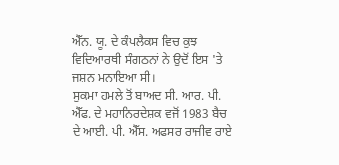ਐੱਨ. ਯੂ. ਦੇ ਕੰਪਲੈਕਸ ਵਿਚ ਕੁਝ ਵਿਦਿਆਰਥੀ ਸੰਗਠਨਾਂ ਨੇ ਉਦੋਂ ਇਸ 'ਤੇ ਜਸ਼ਨ ਮਨਾਇਆ ਸੀ।
ਸੁਕਮਾ ਹਮਲੇ ਤੋਂ ਬਾਅਦ ਸੀ. ਆਰ. ਪੀ. ਐੱਫ. ਦੇ ਮਹਾਨਿਰਦੇਸ਼ਕ ਵਜੋਂ 1983 ਬੈਚ ਦੇ ਆਈ. ਪੀ. ਐੱਸ. ਅਫਸਰ ਰਾਜੀਵ ਰਾਏ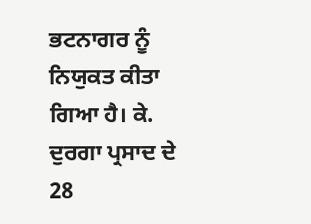ਭਟਨਾਗਰ ਨੂੰ ਨਿਯੁਕਤ ਕੀਤਾ ਗਿਆ ਹੈ। ਕੇ. ਦੁਰਗਾ ਪ੍ਰਸਾਦ ਦੇ 28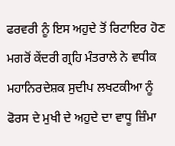ਫਰਵਰੀ ਨੂੰ ਇਸ ਅਹੁਦੇ ਤੋਂ ਰਿਟਾਇਰ ਹੋਣ ਮਗਰੋਂ ਕੇਂਦਰੀ ਗ੍ਰਹਿ ਮੰਤਰਾਲੇ ਨੇ ਵਧੀਕ ਮਹਾਨਿਰਦੇਸ਼ਕ ਸੁਦੀਪ ਲਖਟਕੀਆ ਨੂੰ ਫੋਰਸ ਦੇ ਮੁਖੀ ਦੇ ਅਹੁਦੇ ਦਾ ਵਾਧੂ ਜ਼ਿੰਮਾ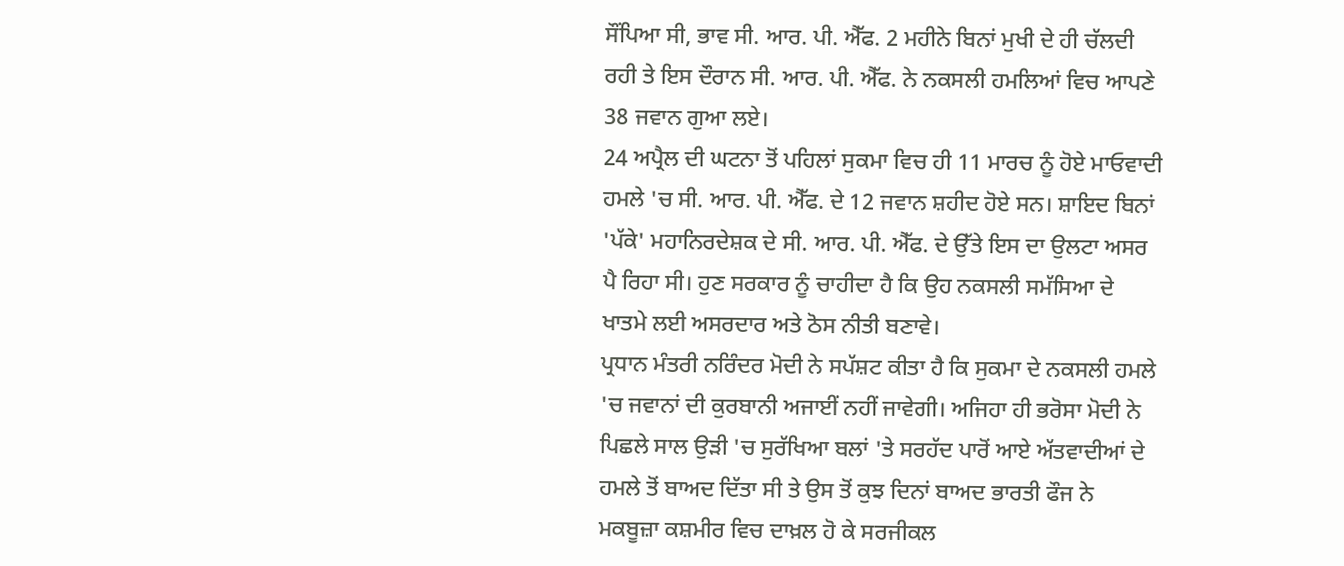ਸੌਂਪਿਆ ਸੀ, ਭਾਵ ਸੀ. ਆਰ. ਪੀ. ਐੱਫ. 2 ਮਹੀਨੇ ਬਿਨਾਂ ਮੁਖੀ ਦੇ ਹੀ ਚੱਲਦੀ ਰਹੀ ਤੇ ਇਸ ਦੌਰਾਨ ਸੀ. ਆਰ. ਪੀ. ਐੱਫ. ਨੇ ਨਕਸਲੀ ਹਮਲਿਆਂ ਵਿਚ ਆਪਣੇ 38 ਜਵਾਨ ਗੁਆ ਲਏ।
24 ਅਪ੍ਰੈਲ ਦੀ ਘਟਨਾ ਤੋਂ ਪਹਿਲਾਂ ਸੁਕਮਾ ਵਿਚ ਹੀ 11 ਮਾਰਚ ਨੂੰ ਹੋਏ ਮਾਓਵਾਦੀ ਹਮਲੇ 'ਚ ਸੀ. ਆਰ. ਪੀ. ਐੱਫ. ਦੇ 12 ਜਵਾਨ ਸ਼ਹੀਦ ਹੋਏ ਸਨ। ਸ਼ਾਇਦ ਬਿਨਾਂ 'ਪੱਕੇ' ਮਹਾਨਿਰਦੇਸ਼ਕ ਦੇ ਸੀ. ਆਰ. ਪੀ. ਐੱਫ. ਦੇ ਉੱਤੇ ਇਸ ਦਾ ਉਲਟਾ ਅਸਰ ਪੈ ਰਿਹਾ ਸੀ। ਹੁਣ ਸਰਕਾਰ ਨੂੰ ਚਾਹੀਦਾ ਹੈ ਕਿ ਉਹ ਨਕਸਲੀ ਸਮੱਸਿਆ ਦੇ ਖਾਤਮੇ ਲਈ ਅਸਰਦਾਰ ਅਤੇ ਠੋਸ ਨੀਤੀ ਬਣਾਵੇ।
ਪ੍ਰਧਾਨ ਮੰਤਰੀ ਨਰਿੰਦਰ ਮੋਦੀ ਨੇ ਸਪੱਸ਼ਟ ਕੀਤਾ ਹੈ ਕਿ ਸੁਕਮਾ ਦੇ ਨਕਸਲੀ ਹਮਲੇ 'ਚ ਜਵਾਨਾਂ ਦੀ ਕੁਰਬਾਨੀ ਅਜਾਈਂ ਨਹੀਂ ਜਾਵੇਗੀ। ਅਜਿਹਾ ਹੀ ਭਰੋਸਾ ਮੋਦੀ ਨੇ ਪਿਛਲੇ ਸਾਲ ਉੜੀ 'ਚ ਸੁਰੱਖਿਆ ਬਲਾਂ 'ਤੇ ਸਰਹੱਦ ਪਾਰੋਂ ਆਏ ਅੱਤਵਾਦੀਆਂ ਦੇ ਹਮਲੇ ਤੋਂ ਬਾਅਦ ਦਿੱਤਾ ਸੀ ਤੇ ਉਸ ਤੋਂ ਕੁਝ ਦਿਨਾਂ ਬਾਅਦ ਭਾਰਤੀ ਫੌਜ ਨੇ ਮਕਬੂਜ਼ਾ ਕਸ਼ਮੀਰ ਵਿਚ ਦਾਖ਼ਲ ਹੋ ਕੇ ਸਰਜੀਕਲ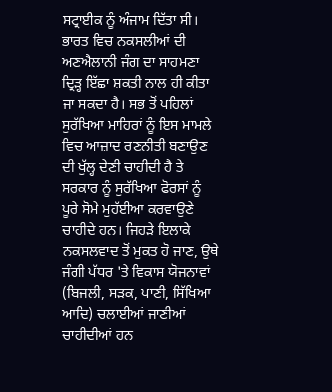ਸਟ੍ਰਾਈਕ ਨੂੰ ਅੰਜਾਮ ਦਿੱਤਾ ਸੀ।
ਭਾਰਤ ਵਿਚ ਨਕਸਲੀਆਂ ਦੀ ਅਣਐਲਾਨੀ ਜੰਗ ਦਾ ਸਾਹਮਣਾ ਦ੍ਰਿੜ੍ਹ ਇੱਛਾ ਸ਼ਕਤੀ ਨਾਲ ਹੀ ਕੀਤਾ ਜਾ ਸਕਦਾ ਹੈ। ਸਭ ਤੋਂ ਪਹਿਲਾਂ ਸੁਰੱਖਿਆ ਮਾਹਿਰਾਂ ਨੂੰ ਇਸ ਮਾਮਲੇ ਵਿਚ ਆਜ਼ਾਦ ਰਣਨੀਤੀ ਬਣਾਉਣ ਦੀ ਖੁੱਲ੍ਹ ਦੇਣੀ ਚਾਹੀਦੀ ਹੈ ਤੇ ਸਰਕਾਰ ਨੂੰ ਸੁਰੱਖਿਆ ਫੋਰਸਾਂ ਨੂੰ ਪੂਰੇ ਸੋਮੇ ਮੁਹੱਈਆ ਕਰਵਾਉਣੇ ਚਾਹੀਦੇ ਹਨ। ਜਿਹੜੇ ਇਲਾਕੇ ਨਕਸਲਵਾਦ ਤੋਂ ਮੁਕਤ ਹੋ ਜਾਣ, ਉਥੇ ਜੰਗੀ ਪੱਧਰ 'ਤੇ ਵਿਕਾਸ ਯੋਜਨਾਵਾਂ (ਬਿਜਲੀ, ਸੜਕ, ਪਾਣੀ, ਸਿੱਖਿਆ ਆਦਿ) ਚਲਾਈਆਂ ਜਾਣੀਆਂ ਚਾਹੀਦੀਆਂ ਹਨ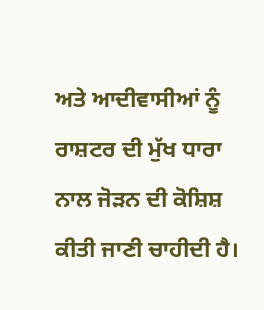ਅਤੇ ਆਦੀਵਾਸੀਆਂ ਨੂੰ ਰਾਸ਼ਟਰ ਦੀ ਮੁੱਖ ਧਾਰਾ ਨਾਲ ਜੋੜਨ ਦੀ ਕੋਸ਼ਿਸ਼ ਕੀਤੀ ਜਾਣੀ ਚਾਹੀਦੀ ਹੈ।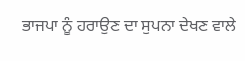ਭਾਜਪਾ ਨੂੰ ਹਰਾਉਣ ਦਾ ਸੁਪਨਾ ਦੇਖਣ ਵਾਲੇ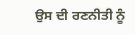ਉਸ ਦੀ ਰਣਨੀਤੀ ਨੂੰ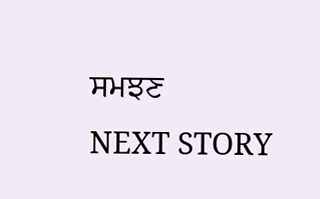ਸਮਝਣ
NEXT STORY